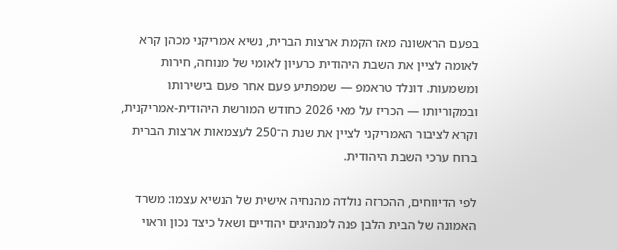בפעם הראשונה מאז הקמת ארצות הברית, נשיא אמריקני מכהן קרא לאומה לציין את השבת היהודית כרעיון לאומי של מנוחה, חירות ומשמעות. דונלד טראמפ — שמפתיע פעם אחר פעם בישירותו ובמקוריותו — הכריז על מאי 2026 כחודש המורשת היהודית-אמריקנית, וקרא לציבור האמריקני לציין את שנת ה־250 לעצמאות ארצות הברית ברוח ערכי השבת היהודית.

לפי הדיווחים, ההכרזה נולדה מהנחיה אישית של הנשיא עצמו: משרד האמונה של הבית הלבן פנה למנהיגים יהודיים ושאל כיצד נכון וראוי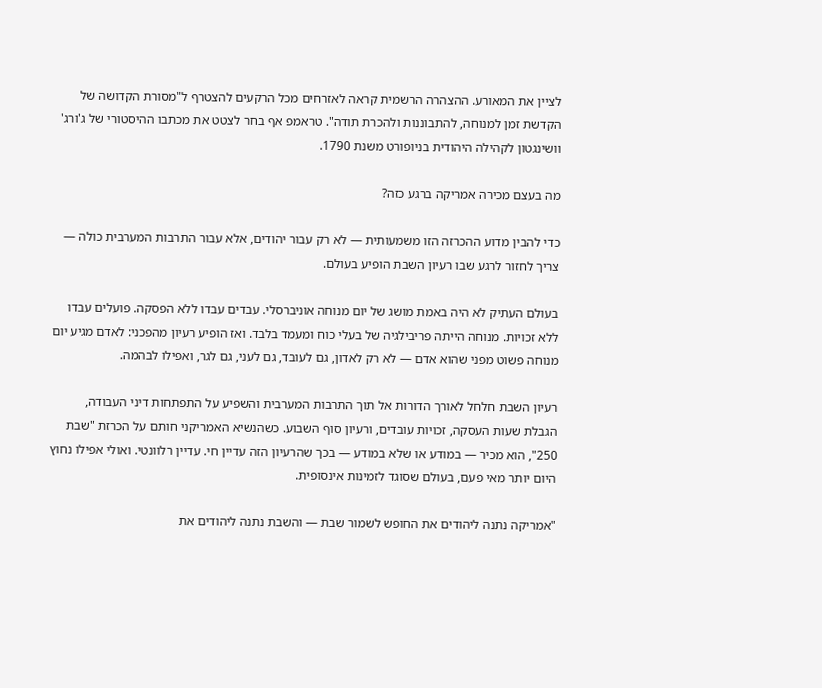לציין את המאורע. ההצהרה הרשמית קראה לאזרחים מכל הרקעים להצטרף ל"מסורת הקדושה של הקדשת זמן למנוחה, להתבוננות ולהכרת תודה". טראמפ אף בחר לצטט את מכתבו ההיסטורי של ג'ורג' וושינגטון לקהילה היהודית בניופורט משנת 1790.

מה בעצם מכירה אמריקה ברגע כזה?

כדי להבין מדוע ההכרזה הזו משמעותית — לא רק עבור יהודים, אלא עבור התרבות המערבית כולה — צריך לחזור לרגע שבו רעיון השבת הופיע בעולם.

בעולם העתיק לא היה באמת מושג של יום מנוחה אוניברסלי. עבדים עבדו ללא הפסקה. פועלים עבדו ללא זכויות. מנוחה הייתה פריבילגיה של בעלי כוח ומעמד בלבד. ואז הופיע רעיון מהפכני: לאדם מגיע יום מנוחה פשוט מפני שהוא אדם — לא רק לאדון, גם לעובד, גם לעני, גם לגר, ואפילו לבהמה.

רעיון השבת חלחל לאורך הדורות אל תוך התרבות המערבית והשפיע על התפתחות דיני העבודה, הגבלת שעות העסקה, זכויות עובדים, ורעיון סוף השבוע. כשהנשיא האמריקני חותם על הכרזת "שבת 250", הוא מכיר — במודע או שלא במודע — בכך שהרעיון הזה עדיין חי. עדיין רלוונטי. ואולי אפילו נחוץ היום יותר מאי פעם, בעולם שסוגד לזמינות אינסופית.

"אמריקה נתנה ליהודים את החופש לשמור שבת — והשבת נתנה ליהודים את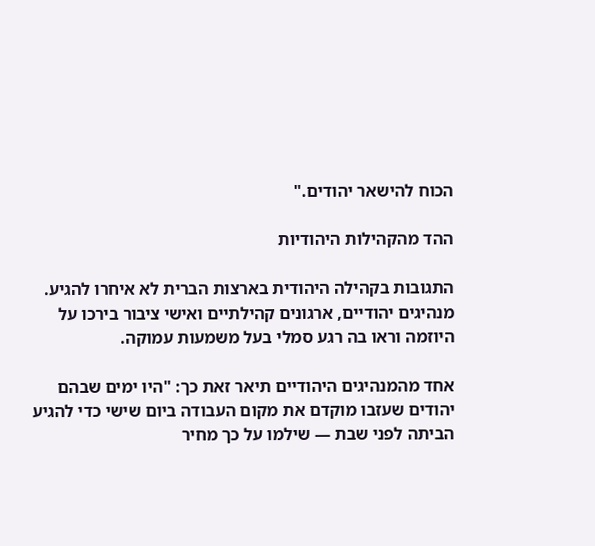הכוח להישאר יהודים."

ההד מהקהילות היהודיות

התגובות בקהילה היהודית בארצות הברית לא איחרו להגיע. מנהיגים יהודיים, ארגונים קהילתיים ואישי ציבור בירכו על היוזמה וראו בה רגע סמלי בעל משמעות עמוקה.

אחד מהמנהיגים היהודיים תיאר זאת כך: "היו ימים שבהם יהודים שעזבו מוקדם את מקום העבודה ביום שישי כדי להגיע הביתה לפני שבת — שילמו על כך מחיר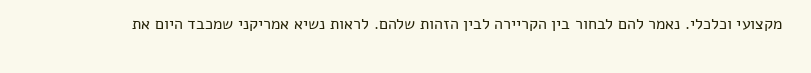מקצועי וכלכלי. נאמר להם לבחור בין הקריירה לבין הזהות שלהם. לראות נשיא אמריקני שמכבד היום את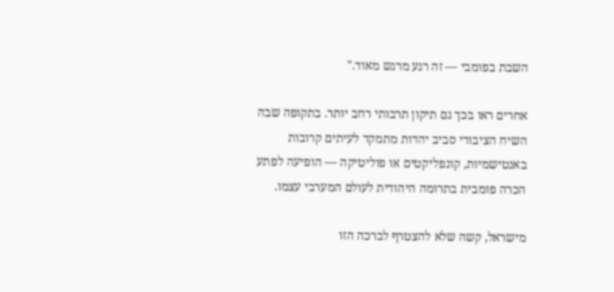השבת בפומבי — זה רגע מרגש מאוד."

אחרים ראו בכך גם תיקון תרבותי רחב יותר. בתקופה שבה השיח הציבורי סביב יהדות מתמקד לעיתים קרובות באנטישמיות, קונפליקטים או פוליטיקה — הופיעה לפתע הכרה פומבית בתרומה היהודית לעולם המערבי עצמו.

מישראל, קשה שלא להצטרף לברכה הזו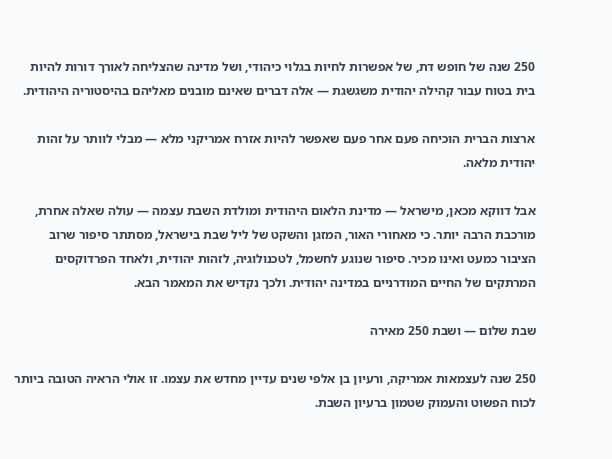250 שנה של חופש דת, של אפשרות לחיות בגלוי כיהודי, ושל מדינה שהצליחה לאורך דורות להיות בית בטוח עבור קהילה יהודית משגשגת — אלה דברים שאינם מובנים מאליהם בהיסטוריה היהודית.

ארצות הברית הוכיחה פעם אחר פעם שאפשר להיות אזרח אמריקני מלא — מבלי לוותר על זהות יהודית מלאה.

אבל דווקא מכאן, מישראל — מדינת הלאום היהודית ומולדת השבת עצמה — עולה שאלה אחרת, מורכבת הרבה יותר. כי מאחורי האור, המזגן והשקט של ליל שבת בישראל, מסתתר סיפור שרוב הציבור כמעט ואינו מכיר. סיפור שנוגע לחשמל, לטכנולוגיה, לזהות יהודית, ולאחד הפרדוקסים המרתקים של החיים המודרניים במדינה יהודית. ולכך נקדיש את המאמר הבא.

שבת שלום — ושבת 250 מאירה

250 שנה לעצמאות אמריקה, ורעיון בן אלפי שנים עדיין מחדש את עצמו. זו אולי הראיה הטובה ביותר לכוח הפשוט והעמוק שטמון ברעיון השבת.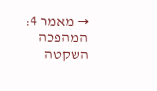→ מאמר 4: המהפכה השקטה